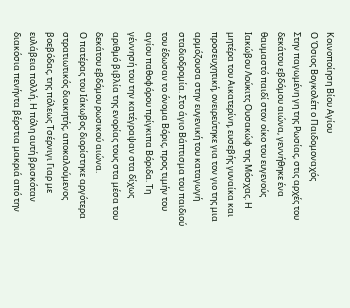Κοινοποίηση Βίου Αγίου
Ο Όσιος Βογκολέπ ο Παιδομοναχός
Στην παγωμένη γη της Ρωσίας, στις αρχές του δεκάτου εβδόμου αιώνα, γεννήθηκε ένα θαυμαστό παιδί στον οίκο του ευγενούς Ιακώβου Λούκιτς Ουσακώφ της Μόσχας. Η μητέρα του Αικατερίνη, ευσεβής γυναίκα και προσευχητική, ονειρεύτηκε για τον γιο της μια αρμόζουσα στην ευγενική του καταγωγή σταδιοδρομία. Στο άγιο Βάπτισμα του παιδιού του έδωσαν το όνομα Βόρις, προς τιμήν του αγίου παθοφόρου πρίγκιπα Βόριδα. Τη γέννησή του την κατέγραψαν στα δίχως αριθμό βιβλία της ενορίας τους στα μέσα του δεκάτου εβδόμου ρωσικού αιώνα.
Ο πατέρας του Ιάκωβος διορίστηκε αργότερα στρατιωτικός διοικητής, αποκαλούμενος βοεβόδας, της πόλεως Τσέρνιγι Γιαρ με ευλάβεια πολλή. Η πόλη αυτή βρισκόταν διακόσια πενήντα βέρστια μακριά από την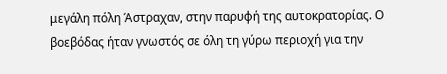μεγάλη πόλη Άστραχαν, στην παρυφή της αυτοκρατορίας. Ο βοεβόδας ήταν γνωστός σε όλη τη γύρω περιοχή για την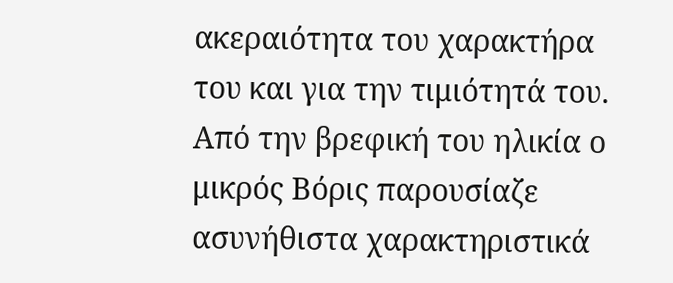ακεραιότητα του χαρακτήρα του και για την τιμιότητά του. Από την βρεφική του ηλικία ο μικρός Βόρις παρουσίαζε ασυνήθιστα χαρακτηριστικά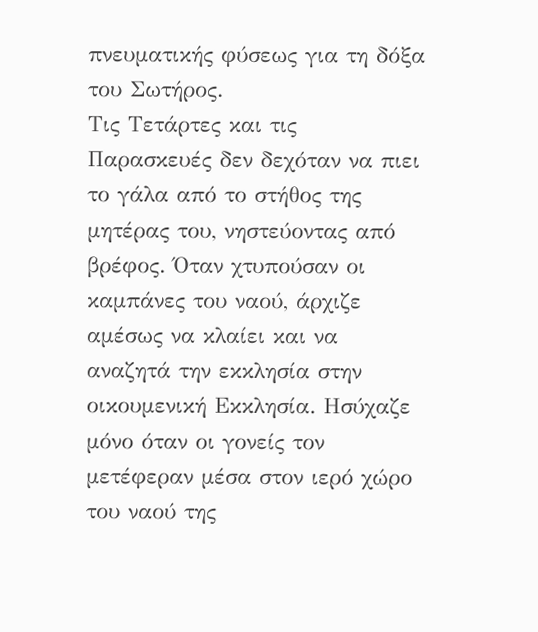πνευματικής φύσεως για τη δόξα του Σωτήρος.
Τις Τετάρτες και τις Παρασκευές δεν δεχόταν να πιει το γάλα από το στήθος της μητέρας του, νηστεύοντας από βρέφος. Όταν χτυπούσαν οι καμπάνες του ναού, άρχιζε αμέσως να κλαίει και να αναζητά την εκκλησία στην οικουμενική Εκκλησία. Ησύχαζε μόνο όταν οι γονείς τον μετέφεραν μέσα στον ιερό χώρο του ναού της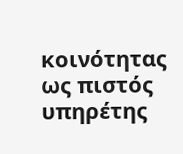κοινότητας ως πιστός υπηρέτης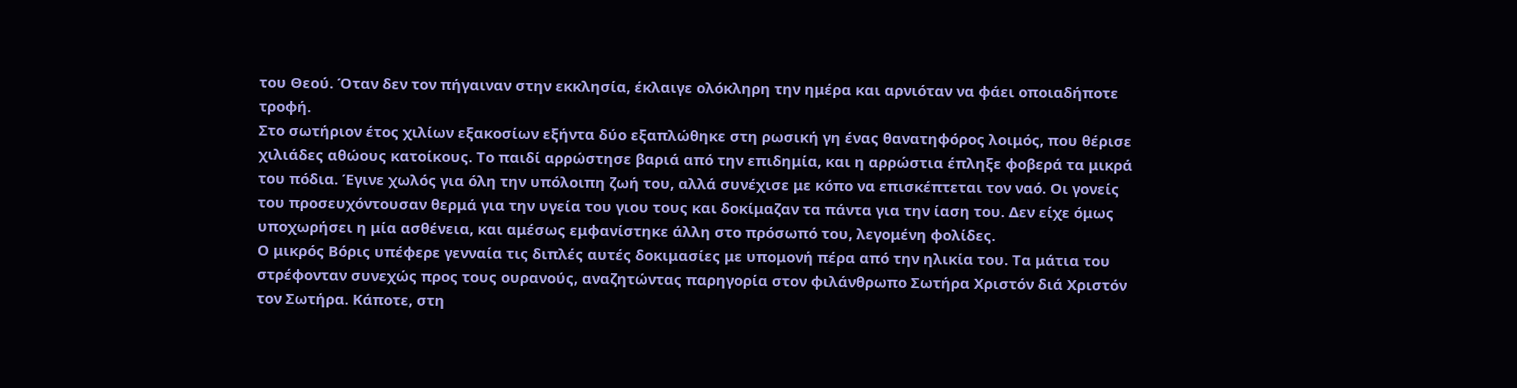του Θεού. Όταν δεν τον πήγαιναν στην εκκλησία, έκλαιγε ολόκληρη την ημέρα και αρνιόταν να φάει οποιαδήποτε τροφή.
Στο σωτήριον έτος χιλίων εξακοσίων εξήντα δύο εξαπλώθηκε στη ρωσική γη ένας θανατηφόρος λοιμός, που θέρισε χιλιάδες αθώους κατοίκους. Το παιδί αρρώστησε βαριά από την επιδημία, και η αρρώστια έπληξε φοβερά τα μικρά του πόδια. Έγινε χωλός για όλη την υπόλοιπη ζωή του, αλλά συνέχισε με κόπο να επισκέπτεται τον ναό. Οι γονείς του προσευχόντουσαν θερμά για την υγεία του γιου τους και δοκίμαζαν τα πάντα για την ίαση του. Δεν είχε όμως υποχωρήσει η μία ασθένεια, και αμέσως εμφανίστηκε άλλη στο πρόσωπό του, λεγομένη φολίδες.
Ο μικρός Βόρις υπέφερε γενναία τις διπλές αυτές δοκιμασίες με υπομονή πέρα από την ηλικία του. Τα μάτια του στρέφονταν συνεχώς προς τους ουρανούς, αναζητώντας παρηγορία στον φιλάνθρωπο Σωτήρα Χριστόν διά Χριστόν τον Σωτήρα. Κάποτε, στη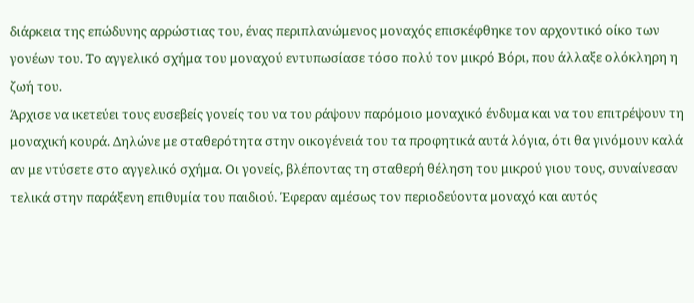διάρκεια της επώδυνης αρρώστιας του, ένας περιπλανώμενος μοναχός επισκέφθηκε τον αρχοντικό οίκο των γονέων του. Το αγγελικό σχήμα του μοναχού εντυπωσίασε τόσο πολύ τον μικρό Βόρι, που άλλαξε ολόκληρη η ζωή του.
Άρχισε να ικετεύει τους ευσεβείς γονείς του να του ράψουν παρόμοιο μοναχικό ένδυμα και να του επιτρέψουν τη μοναχική κουρά. Δηλώνε με σταθερότητα στην οικογένειά του τα προφητικά αυτά λόγια, ότι θα γινόμουν καλά αν με ντύσετε στο αγγελικό σχήμα. Οι γονείς, βλέποντας τη σταθερή θέληση του μικρού γιου τους, συναίνεσαν τελικά στην παράξενη επιθυμία του παιδιού. Έφεραν αμέσως τον περιοδεύοντα μοναχό και αυτός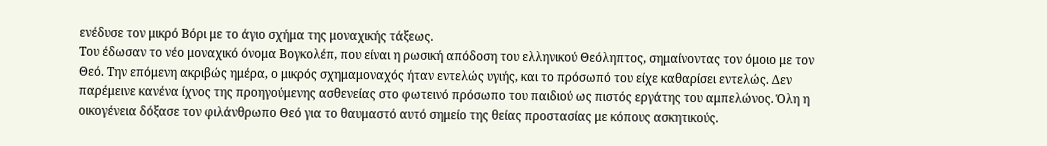ενέδυσε τον μικρό Βόρι με το άγιο σχήμα της μοναχικής τάξεως.
Του έδωσαν το νέο μοναχικό όνομα Βογκολέπ, που είναι η ρωσική απόδοση του ελληνικού Θεόληπτος, σημαίνοντας τον όμοιο με τον Θεό. Την επόμενη ακριβώς ημέρα, ο μικρός σχημαμοναχός ήταν εντελώς υγιής, και το πρόσωπό του είχε καθαρίσει εντελώς. Δεν παρέμεινε κανένα ίχνος της προηγούμενης ασθενείας στο φωτεινό πρόσωπο του παιδιού ως πιστός εργάτης του αμπελώνος. Όλη η οικογένεια δόξασε τον φιλάνθρωπο Θεό για το θαυμαστό αυτό σημείο της θείας προστασίας με κόπους ασκητικούς.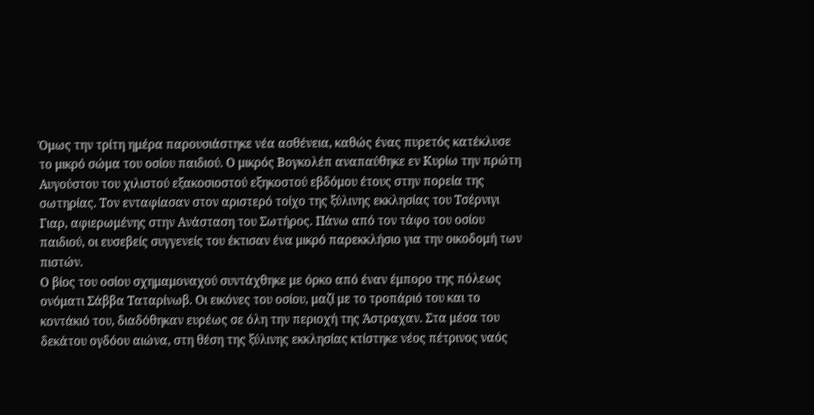Όμως την τρίτη ημέρα παρουσιάστηκε νέα ασθένεια, καθώς ένας πυρετός κατέκλυσε το μικρό σώμα του οσίου παιδιού. Ο μικρός Βογκολέπ αναπαύθηκε εν Κυρίω την πρώτη Αυγούστου του χιλιστού εξακοσιοστού εξηκοστού εβδόμου έτους στην πορεία της σωτηρίας. Τον ενταφίασαν στον αριστερό τοίχο της ξύλινης εκκλησίας του Τσέρνιγι Γιαρ, αφιερωμένης στην Ανάσταση του Σωτήρος. Πάνω από τον τάφο του οσίου παιδιού, οι ευσεβείς συγγενείς του έκτισαν ένα μικρό παρεκκλήσιο για την οικοδομή των πιστών.
Ο βίος του οσίου σχημαμοναχού συντάχθηκε με όρκο από έναν έμπορο της πόλεως ονόματι Σάββα Ταταρίνωβ. Οι εικόνες του οσίου, μαζί με το τροπάριό του και το κοντάκιό του, διαδόθηκαν ευρέως σε όλη την περιοχή της Άστραχαν. Στα μέσα του δεκάτου ογδόου αιώνα, στη θέση της ξύλινης εκκλησίας κτίστηκε νέος πέτρινος ναός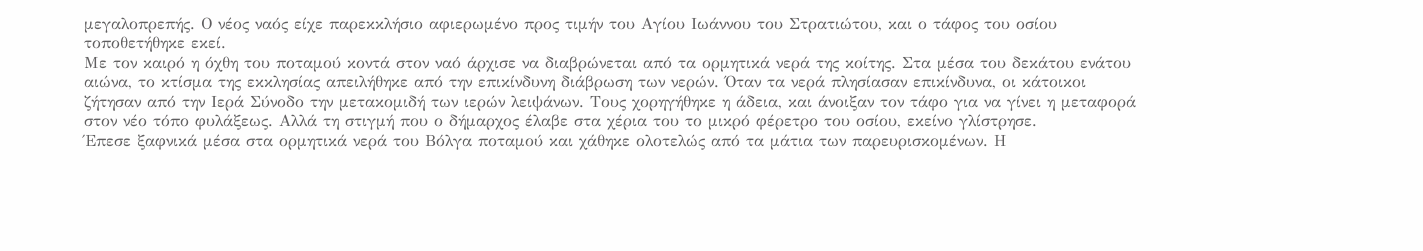μεγαλοπρεπής. Ο νέος ναός είχε παρεκκλήσιο αφιερωμένο προς τιμήν του Αγίου Ιωάννου του Στρατιώτου, και ο τάφος του οσίου τοποθετήθηκε εκεί.
Με τον καιρό η όχθη του ποταμού κοντά στον ναό άρχισε να διαβρώνεται από τα ορμητικά νερά της κοίτης. Στα μέσα του δεκάτου ενάτου αιώνα, το κτίσμα της εκκλησίας απειλήθηκε από την επικίνδυνη διάβρωση των νερών. Όταν τα νερά πλησίασαν επικίνδυνα, οι κάτοικοι ζήτησαν από την Ιερά Σύνοδο την μετακομιδή των ιερών λειψάνων. Τους χορηγήθηκε η άδεια, και άνοιξαν τον τάφο για να γίνει η μεταφορά στον νέο τόπο φυλάξεως. Αλλά τη στιγμή που ο δήμαρχος έλαβε στα χέρια του το μικρό φέρετρο του οσίου, εκείνο γλίστρησε.
Έπεσε ξαφνικά μέσα στα ορμητικά νερά του Βόλγα ποταμού και χάθηκε ολοτελώς από τα μάτια των παρευρισκομένων. Η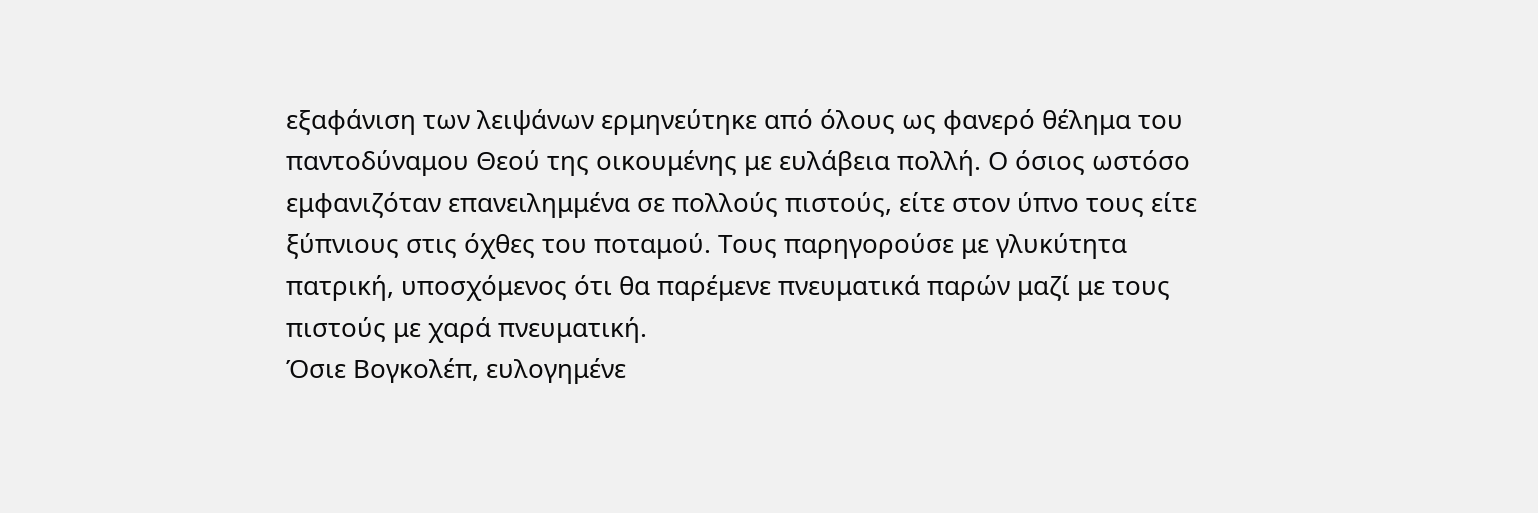εξαφάνιση των λειψάνων ερμηνεύτηκε από όλους ως φανερό θέλημα του παντοδύναμου Θεού της οικουμένης με ευλάβεια πολλή. Ο όσιος ωστόσο εμφανιζόταν επανειλημμένα σε πολλούς πιστούς, είτε στον ύπνο τους είτε ξύπνιους στις όχθες του ποταμού. Τους παρηγορούσε με γλυκύτητα πατρική, υποσχόμενος ότι θα παρέμενε πνευματικά παρών μαζί με τους πιστούς με χαρά πνευματική.
Όσιε Βογκολέπ, ευλογημένε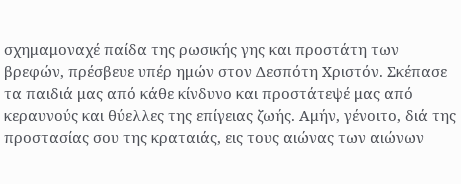σχημαμοναχέ παίδα της ρωσικής γης και προστάτη των βρεφών, πρέσβευε υπέρ ημών στον Δεσπότη Χριστόν. Σκέπασε τα παιδιά μας από κάθε κίνδυνο και προστάτεψέ μας από κεραυνούς και θύελλες της επίγειας ζωής. Αμήν, γένοιτο, διά της προστασίας σου της κραταιάς, εις τους αιώνας των αιώνων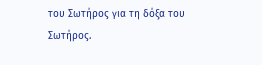του Σωτήρος για τη δόξα του Σωτήρος.